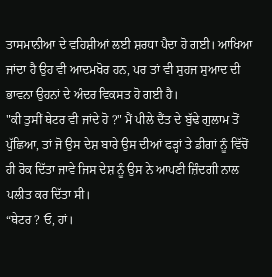ਤਾਸਮਾਨੀਆ ਦੇ ਵਹਿਸ਼ੀਆਂ ਲਈ ਸ਼ਰਧਾ ਪੈਦਾ ਹੋ ਗਈ। ਆਖਿਆ ਜਾਂਦਾ ਹੈ ਉਹ ਵੀ ਆਦਮਖੋਰ ਹਨ, ਪਰ ਤਾਂ ਵੀ ਸੁਹਜ ਸੁਆਦ ਦੀ ਭਾਵਨਾ ਉਹਨਾਂ ਦੇ ਅੰਦਰ ਵਿਕਸਤ ਹੋ ਗਈ ਹੈ।
"ਕੀ ਤੁਸੀਂ ਥੇਟਰ ਵੀ ਜਾਂਦੇ ਹੋ ?" ਮੈਂ ਪੀਲੇ ਦੈਂਤ ਦੇ ਬੁੱਢੇ ਗੁਲਾਮ ਤੋਂ ਪੁੱਛਿਆ, ਤਾਂ ਜੋ ਉਸ ਦੇਸ਼ ਬਾਰੇ ਉਸ ਦੀਆਂ ਫੜ੍ਹਾਂ ਤੇ ਡੀਗਾਂ ਨੂੰ ਵਿੱਚੋਂ ਹੀ ਰੋਕ ਦਿੱਤਾ ਜਾਵੇ ਜਿਸ ਦੇਸ਼ ਨੂੰ ਉਸ ਨੇ ਆਪਣੀ ਜ਼ਿੰਦਗੀ ਨਾਲ ਪਲੀਤ ਕਰ ਦਿੱਤਾ ਸੀ।
“ਥੇਟਰ ? ਓ, ਹਾਂ।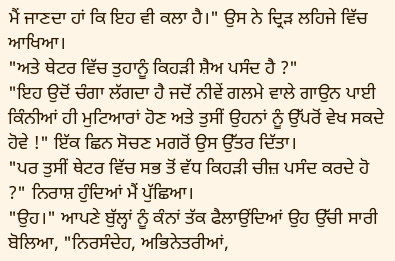ਮੈਂ ਜਾਣਦਾ ਹਾਂ ਕਿ ਇਹ ਵੀ ਕਲਾ ਹੈ।" ਉਸ ਨੇ ਦ੍ਰਿੜ ਲਹਿਜੇ ਵਿੱਚ ਆਖਿਆ।
"ਅਤੇ ਥੇਟਰ ਵਿੱਚ ਤੁਹਾਨੂੰ ਕਿਹੜੀ ਸ਼ੈਅ ਪਸੰਦ ਹੈ ?"
"ਇਹ ਉਦੋਂ ਚੰਗਾ ਲੱਗਦਾ ਹੈ ਜਦੋਂ ਨੀਵੇਂ ਗਲਮੇ ਵਾਲੇ ਗਾਉਨ ਪਾਈ ਕਿੰਨੀਆਂ ਹੀ ਮੁਟਿਆਰਾਂ ਹੋਣ ਅਤੇ ਤੁਸੀਂ ਉਹਨਾਂ ਨੂੰ ਉੱਪਰੋਂ ਵੇਖ ਸਕਦੇ ਹੋਵੇ !" ਇੱਕ ਛਿਨ ਸੋਚਣ ਮਗਰੋਂ ਉਸ ਉੱਤਰ ਦਿੱਤਾ।
"ਪਰ ਤੁਸੀਂ ਥੇਟਰ ਵਿੱਚ ਸਭ ਤੋਂ ਵੱਧ ਕਿਹੜੀ ਚੀਜ਼ ਪਸੰਦ ਕਰਦੇ ਹੋ ?" ਨਿਰਾਸ਼ ਹੁੰਦਿਆਂ ਮੈਂ ਪੁੱਛਿਆ।
"ਉਹ।" ਆਪਣੇ ਬੁੱਲ੍ਹਾਂ ਨੂੰ ਕੰਨਾਂ ਤੱਕ ਫੈਲਾਉਂਦਿਆਂ ਉਹ ਉੱਚੀ ਸਾਰੀ ਬੋਲਿਆ, "ਨਿਰਸੰਦੇਹ, ਅਭਿਨੇਤਰੀਆਂ,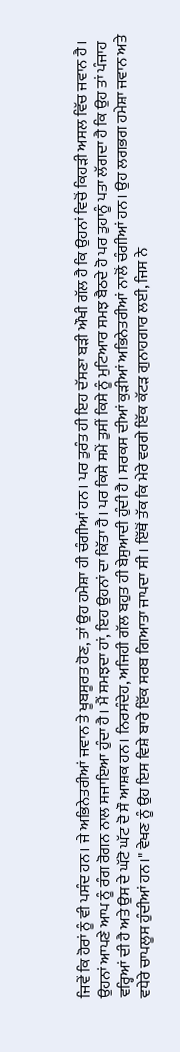ਜਿਵੇਂ ਕਿ ਹੋਰਾਂ ਨੂੰ ਵੀ ਪਸੰਦ ਹਨ। ਜੇ ਅਭਿਨੇਤਰੀਆਂ ਜਵਾਨ ਤੇ ਖੂਬਸੂਰਤ ਹੋਣ, ਤਾਂ ਉਹ ਹਮੇਸ਼ਾ ਹੀ ਚੰਗੀਆਂ ਹਨ। ਪਰ ਤੁਰੰਤ ਹੀ ਇਹ ਦੱਸਣਾ ਬੜੀ ਔਖੀ ਗੱਲ ਹੈ ਕਿ ਉਹਨਾਂ ਵਿਚੋਂ ਕਿਹੜੀ ਅਸਲ ਵਿੱਚ ਜਵਾਨ ਹੈ। ਉਹਨਾਂ ਆਪਣੇ ਆਪ ਨੂੰ ਰੰਗ ਰੋਗਨ ਨਾਲ ਸਜਾਇਆ ਹੁੰਦਾ ਹੈ। ਮੈਂ ਸਮਝਦਾ ਹਾਂ, ਇਹ ਉਹਨਾਂ ਦਾ ਕਿੱਤਾ ਹੈ। ਪਰ ਕਿਸੇ ਸਮੇਂ ਤੁਸੀਂ ਕਿਸੇ ਨੂੰ ਮੁਟਿਆਰ ਸਮਝ ਬੈਠਦੇ ਹੋ ਪਰ ਤੁਹਾਨੂੰ ਪਤਾ ਲੱਗਦਾ ਹੈ ਕਿ ਉਹ ਤਾਂ ਪੰਜਾਹ ਵਰ੍ਹਿਆਂ ਦੀ ਹੈ ਅਤੇ ਉਸ ਦੇ ਘੱਟੋ ਘੱਟ ਦੋ ਸੌ ਆਸ਼ਕ ਹਨ। ਨਿਰਸੰਦੇਹ, ਅਜਿਹੀ ਗੱਲ ਬਹੁਤ ਹੀ ਬੇਸੁਆਦੀ ਹੁੰਦੀ ਹੈ। ਸਰਕਸ ਦੀਆਂ ਕੁੜੀਆਂ ਅਭਿਨੇਤਰੀਆਂ ਨਾਲੋਂ ਚੰਗੀਆਂ ਹਨ। ਉਹ ਲਗਭਗ ਹਮੇਸ਼ਾ ਜਵਾਨ ਅਤੇ ਵਧੇਰੇ ਚਾਪਲੂਸ ਹੁੰਦੀਆਂ ਹਨ।" ਵੇਖਣ ਨੂੰ ਉਹ ਇਸ ਵਿਸ਼ੇ ਬਾਰੇ ਇੱਕ ਸਰਬ ਗਿਆਤਾ ਜਾਪਦਾ ਸੀ । ਇੱਥੋਂ ਤੱਕ ਕਿ ਮੇਰੇ ਵਰਗੇ ਇੱਕ ਕੱਟੜ ਗੁਨਾਹਗਾਰ ਲਈ, ਜਿਸ ਨੇ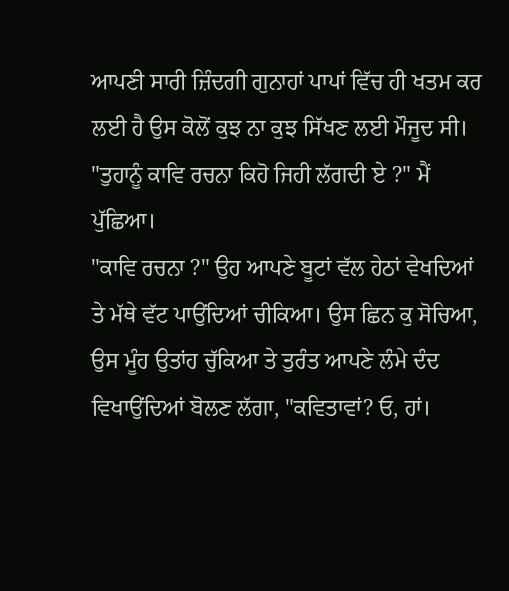ਆਪਣੀ ਸਾਰੀ ਜ਼ਿੰਦਗੀ ਗੁਨਾਹਾਂ ਪਾਪਾਂ ਵਿੱਚ ਹੀ ਖਤਮ ਕਰ ਲਈ ਹੈ ਉਸ ਕੋਲੋਂ ਕੁਝ ਨਾ ਕੁਝ ਸਿੱਖਣ ਲਈ ਮੌਜੂਦ ਸੀ।
"ਤੁਹਾਨੂੰ ਕਾਵਿ ਰਚਨਾ ਕਿਹੋ ਜਿਹੀ ਲੱਗਦੀ ਏ ?" ਮੈਂ ਪੁੱਛਿਆ।
"ਕਾਵਿ ਰਚਨਾ ?" ਉਹ ਆਪਣੇ ਬੂਟਾਂ ਵੱਲ ਹੇਠਾਂ ਵੇਖਦਿਆਂ ਤੇ ਮੱਥੇ ਵੱਟ ਪਾਉਂਦਿਆਂ ਚੀਕਿਆ। ਉਸ ਛਿਨ ਕੁ ਸੋਚਿਆ, ਉਸ ਮੂੰਹ ਉਤਾਂਹ ਚੁੱਕਿਆ ਤੇ ਤੁਰੰਤ ਆਪਣੇ ਲੰਮੇ ਦੰਦ ਵਿਖਾਉਂਦਿਆਂ ਬੋਲਣ ਲੱਗਾ, "ਕਵਿਤਾਵਾਂ? ਓ, ਹਾਂ।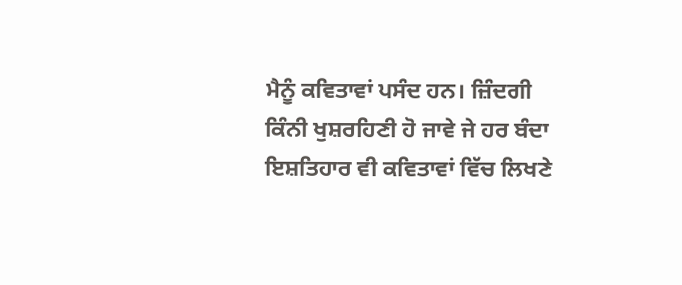ਮੈਨੂੰ ਕਵਿਤਾਵਾਂ ਪਸੰਦ ਹਨ। ਜ਼ਿੰਦਗੀ ਕਿੰਨੀ ਖੁਸ਼ਰਹਿਣੀ ਹੋ ਜਾਵੇ ਜੇ ਹਰ ਬੰਦਾ ਇਸ਼ਤਿਹਾਰ ਵੀ ਕਵਿਤਾਵਾਂ ਵਿੱਚ ਲਿਖਣੇ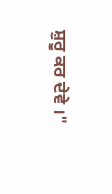ਸ਼ੁਰੂ ਕਰ ਦੇਵੇ ।"